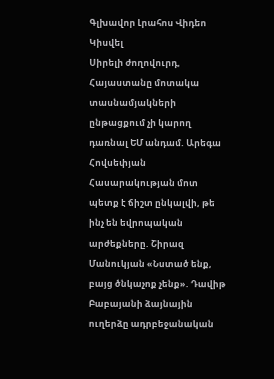Գլխավոր Լրահոս Վիդեո Կիսվել
Սիրելի ժողովուրդ, Հայաստանը մոտակա տասնամյակների ընթացքում չի կարող դառնալ ԵՄ անդամ. Արեգա Հովսեփյան Հասարակության մոտ պետք է ճիշտ ընկալվի, թե ինչ են եվրոպական արժեքները. Շիրազ Մանուկյան «Նստած ենք, բայց ծնկաչոք չենք». Դավիթ Բաբայանի ձայնային ուղերձը ադրբեջանական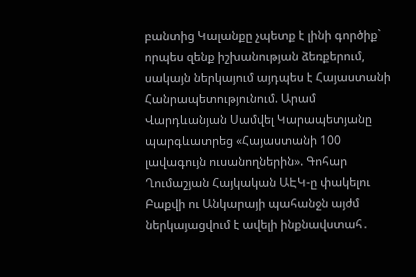բանտից Կալանքը չպետք է լինի գործիք` որպես զենք իշխանության ձեռքերում, սակայն ներկայում այդպես է Հայաստանի Հանրապետությունում. Արամ Վարդևանյան Սամվել Կարապետյանը պարգևատրեց «Հայաստանի 100 լավագույն ուսանողներին». Գոհար Ղումաշյան Հայկական ԱԷԿ-ը փակելու Բաքվի ու Անկարայի պահանջն այժմ ներկայացվում է ավելի ինքնավստահ․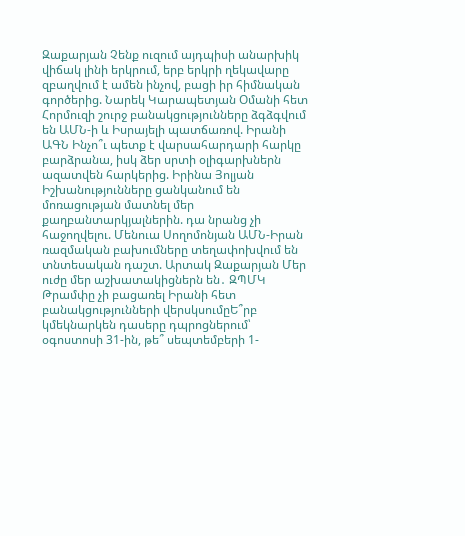Զաքարյան Չենք ուզում այդպիսի անարխիկ վիճակ լինի երկրում, երբ երկրի ղեկավարը զբաղվում է ամեն ինչով, բացի իր հիմնական գործերից. Նարեկ Կարապետյան Օմանի հետ Հորմուզի շուրջ բանակցությունները ձգձգվում են ԱՄՆ-ի և Իսրայելի պատճառով. Իրանի ԱԳՆ Ինչո՞ւ պետք է վարսահարդարի հարկը բարձրանա, իսկ ձեր սրտի օլիգարխներն ազատվեն հարկերից. Իրինա Յոլյան Իշխանությունները ցանկանում են մոռացության մատնել մեր քաղբանտարկյալներին. դա նրանց չի հաջողվելու. Մենուա Սողոմոնյան ԱՄՆ-Իրան ռազմական բախումները տեղափոխվում են տնտեսական դաշտ. Արտակ Զաքարյան Մեր ուժը մեր աշխատակիցներն են․ ԶՊՄԿ
Թրամփը չի բացառել Իրանի հետ բանակցությունների վերսկսումըԵ՞րբ կմեկնարկեն դասերը դպրոցներում՝ օգոստոսի 31-ին, թե՞ սեպտեմբերի 1-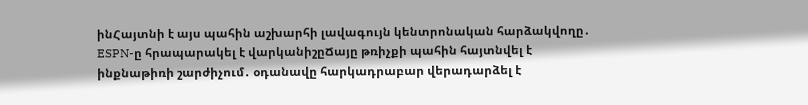ինՀայտնի է այս պահին աշխարհի լավագույն կենտրոնական հարձակվողը․ ESPN-ը հրապարակել է վարկանիշըՃայը թռիչքի պահին հայտնվել է ինքնաթիռի շարժիչում․ օդանավը հարկադրաբար վերադարձել է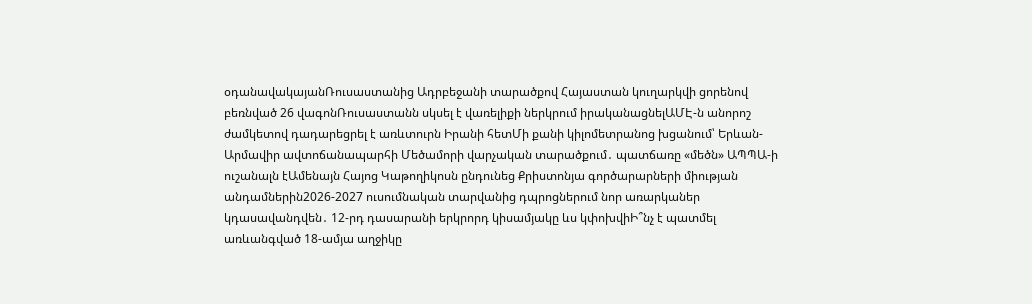օդանավակայանՌուսաստանից Ադրբեջանի տարածքով Հայաստան կուղարկվի ցորենով բեռնված 26 վագոնՌուսաստանն սկսել է վառելիքի ներկրում իրականացնելԱՄԷ-ն անորոշ ժամկետով դադարեցրել է առևտուրն Իրանի հետՄի քանի կիլոմետրանոց խցանում՝ Երևան-Արմավիր ավտոճանապարհի Մեծամորի վարչական տարածքում․ պատճառը «մեծն» ԱՊՊԱ-ի ուշանալն էԱմենայն Հայոց Կաթողիկոսն ընդունեց Քրիստոնյա գործարարների միության անդամներին2026-2027 ուսումնական տարվանից դպրոցներում նոր առարկաներ կդասավանդվեն․ 12-րդ դասարանի երկրորդ կիսամյակը ևս կփոխվիԻ՞նչ է պատմել առևանգված 18-ամյա աղջիկը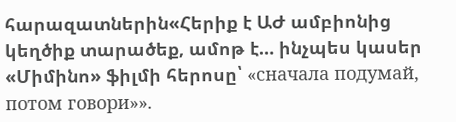հարազատներին«Հերիք է ԱԺ ամբիոնից կեղծիք տարածեք, ամոթ է… ինչպես կասեր «Միմինո» ֆիլմի հերոսը՝ «сначала подумай, потом говори»».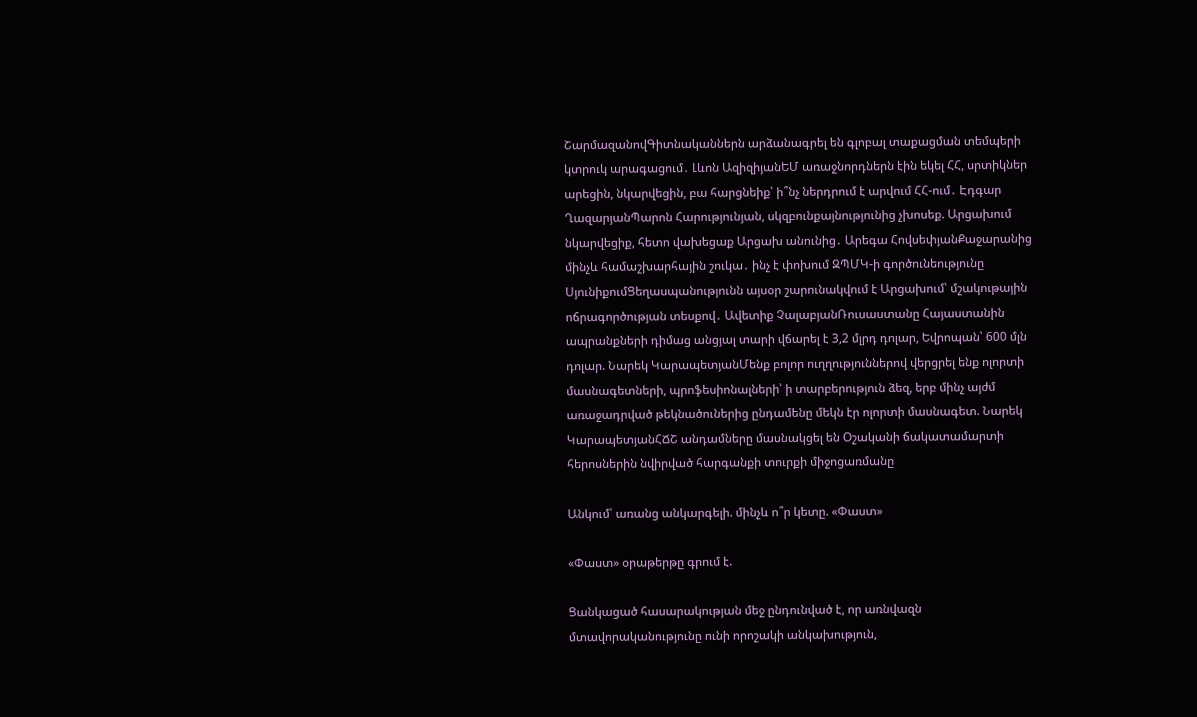ՇարմազանովԳիտնականներն արձանագրել են գլոբալ տաքացման տեմպերի կտրուկ արագացում․ Լևոն ԱզիզիյանԵՄ առաջնորդներն էին եկել ՀՀ, սրտիկներ արեցին, նկարվեցին, բա հարցնեիք՝ ի՞նչ ներդրում է արվում ՀՀ-ում․ Էդգար ՂազարյանՊարոն Հարությունյան, սկզբունքայնությունից չխոսեք. Արցախում նկարվեցիք, հետո վախեցաք Արցախ անունից․ Արեգա ՀովսեփյանՔաջարանից մինչև համաշխարհային շուկա․ ինչ է փոխում ԶՊՄԿ-ի գործունեությունը ՍյունիքումՑեղասպանությունն այսօր շարունակվում է Արցախում՝ մշակութային ոճրագործության տեսքով․ Ավետիք ՉալաբյանՌուսաստանը Հայաստանին ապրանքների դիմաց անցյալ տարի վճարել է 3,2 մլրդ դոլար, Եվրոպան՝ 600 մլն դոլար. Նարեկ ԿարապետյանՄենք բոլոր ուղղություններով վերցրել ենք ոլորտի մասնագետների, պրոֆեսիոնալների՝ ի տարբերություն ձեզ, երբ մինչ այժմ առաջադրված թեկնածուներից ընդամենը մեկն էր ոլորտի մասնագետ. Նարեկ ԿարապետյանՀՃՇ անդամները մասնակցել են Օշականի ճակատամարտի հերոսներին նվիրված հարգանքի տուրքի միջոցառմանը

Անկում՝ առանց անկարգելի. մինչև ո՞ր կետը. «Փաստ»

«Փաստ» օրաթերթը գրում է.

Ցանկացած հասարակության մեջ ընդունված է, որ առնվազն մտավորականությունը ունի որոշակի անկախություն,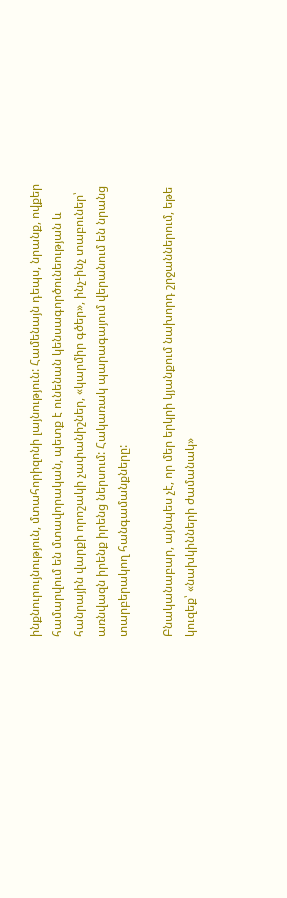ինքնուրույնություն, մտահորիզոնի լայնություն: Համենայն դեպս, նրանք, ովքեր համարվում են մտավորական, պետք է ունենան կենսագործունեության և հանրային վարքի որոշակի չափանիշներ, «կարմիր գծեր», ինչ-ինչ տաբուներ՝ առնվազն իրենք իրենց ներսում: Հակառակ պարագայում վերանում են նրանց տարբերակող հանգամանքները:

Բնականաբար, այնպես չէ, որ մեր երկրի կյանքում նախորդ շրջաններում, եթե կուզեք՝ «նախկինների ժամանակ»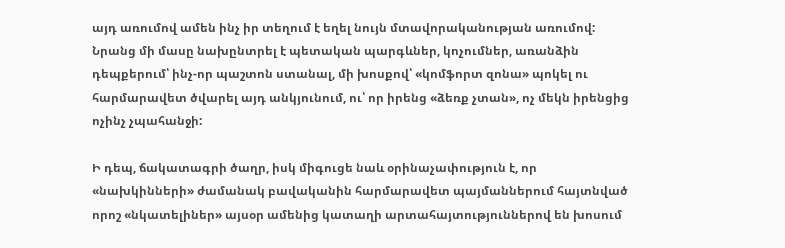այդ առումով ամեն ինչ իր տեղում է եղել նույն մտավորականության առումով: Նրանց մի մասը նախընտրել է պետական պարգևներ, կոչումներ, առանձին դեպքերում՝ ինչ-որ պաշտոն ստանալ, մի խոսքով՝ «կոմֆորտ զոնա» պոկել ու հարմարավետ ծվարել այդ անկյունում, ու՝ որ իրենց «ձեռք չտան», ոչ մեկն իրենցից ոչինչ չպահանջի:

Ի դեպ, ճակատագրի ծաղր, իսկ միգուցե նաև օրինաչափություն է, որ «նախկինների» ժամանակ բավականին հարմարավետ պայմաններում հայտնված որոշ «նկատելիներ» այսօր ամենից կատաղի արտահայտություններով են խոսում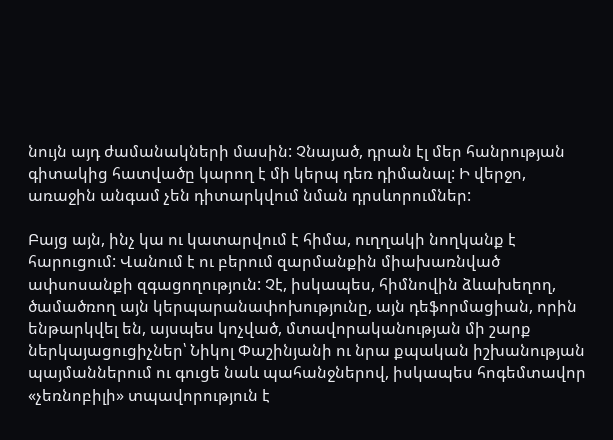նույն այդ ժամանակների մասին: Չնայած, դրան էլ մեր հանրության գիտակից հատվածը կարող է մի կերպ դեռ դիմանալ: Ի վերջո, առաջին անգամ չեն դիտարկվում նման դրսևորումներ:

Բայց այն, ինչ կա ու կատարվում է հիմա, ուղղակի նողկանք է հարուցում: Վանում է ու բերում զարմանքին միախառնված ափսոսանքի զգացողություն: Չէ, իսկապես, հիմնովին ձևախեղող, ծամածռող այն կերպարանափոխությունը, այն դեֆորմացիան, որին ենթարկվել են, այսպես կոչված, մտավորականության մի շարք ներկայացուցիչներ՝ Նիկոլ Փաշինյանի ու նրա քպական իշխանության պայմաններում ու գուցե նաև պահանջներով, իսկապես հոգեմտավոր «չեռնոբիլի» տպավորություն է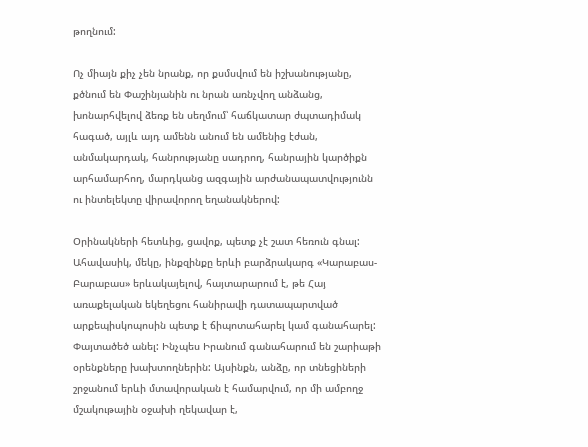թողնում:

Ոչ միայն քիչ չեն նրանք, որ քսմսվում են իշխանությանը, քծնում են Փաշինյանին ու նրան առնչվող անձանց, խոնարհվելով ձեռք են սեղմում՝ հաճկատար ժպտադիմակ հագած, այլև այդ ամենն անում են ամենից էժան, անմակարդակ, հանրությանը սադրող, հանրային կարծիքն արհամարհող, մարդկանց ազգային արժանապատվությունն ու ինտելեկտը վիրավորող եղանակներով:

Օրինակների հետևից, ցավոք, պետք չէ շատ հեռուն գնալ: Ահավասիկ, մեկը, ինքզինքը երևի բարձրակարգ «Կարաբաս-Բարաբաս» երևակայելով, հայտարարում է, թե Հայ առաքելական եկեղեցու հանիրավի դատապարտված արքեպիսկոպոսին պետք է ճիպոտահարել կամ գանահարել: Փայտածեծ անել: Ինչպես Իրանում գանահարում են շարիաթի օրենքները խախտողներին: Այսինքն, անձը, որ տնեցիների շրջանում երևի մտավորական է համարվում, որ մի ամբողջ մշակութային օջախի ղեկավար է,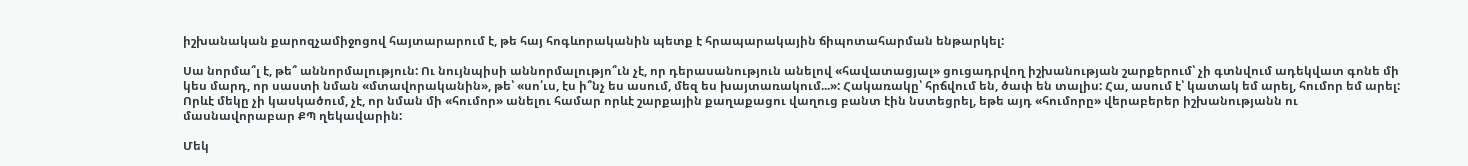իշխանական քարոզչամիջոցով հայտարարում է, թե հայ հոգևորականին պետք է հրապարակային ճիպոտահարման ենթարկել:

Սա նորմա՞լ է, թե՞ աննորմալություն: Ու նույնպիսի աննորմալությո՞ւն չէ, որ դերասանություն անելով «հավատացյալ» ցուցադրվող իշխանության շարքերում՝ չի գտնվում ադեկվատ գոնե մի կես մարդ, որ սաստի նման «մտավորականին», թե՝ «սո՛ւս, էս ի՞նչ ես ասում, մեզ ես խայտառակում...»: Հակառակը՝ հրճվում են, ծափ են տալիս: Հա, ասում է՝ կատակ եմ արել, հումոր եմ արել: Որևէ մեկը չի կասկածում, չէ, որ նման մի «հումոր» անելու համար որևէ շարքային քաղաքացու վաղուց բանտ էին նստեցրել, եթե այդ «հումորը» վերաբերեր իշխանությանն ու մասնավորաբար ՔՊ ղեկավարին:

Մեկ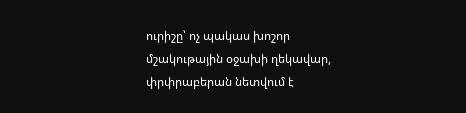ուրիշը՝ ոչ պակաս խոշոր մշակութային օջախի ղեկավար, փրփրաբերան նետվում է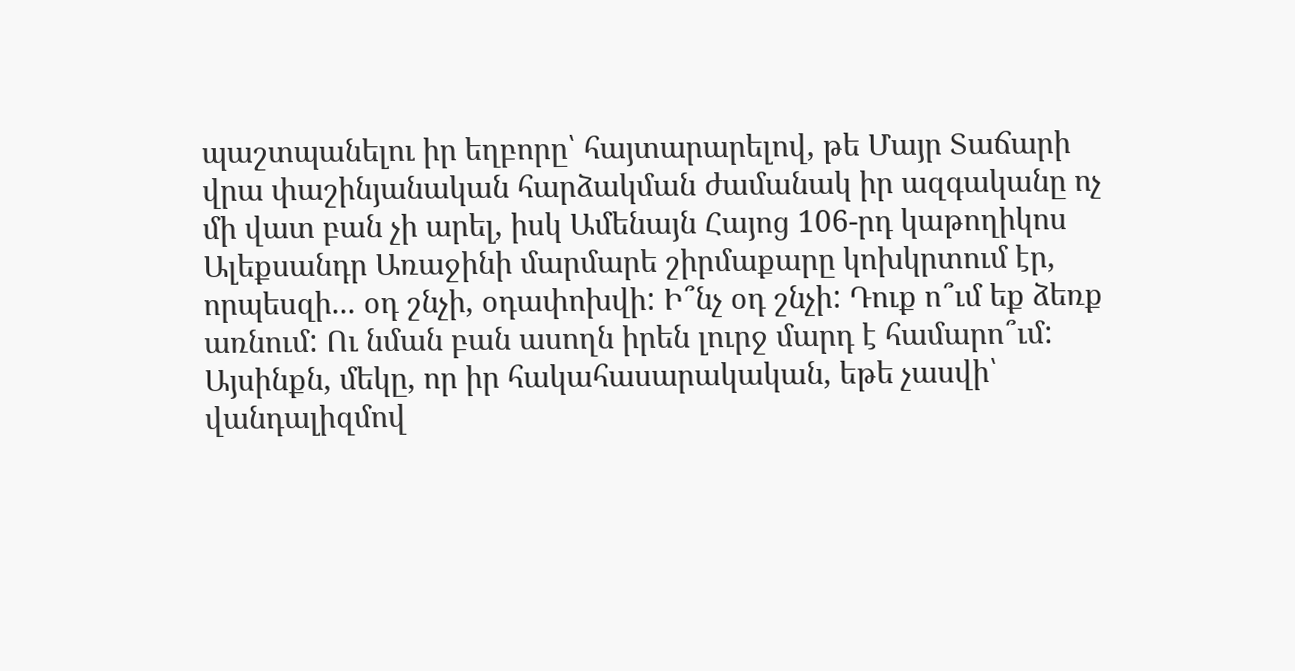պաշտպանելու իր եղբորը՝ հայտարարելով, թե Մայր Տաճարի վրա փաշինյանական հարձակման ժամանակ իր ազգականը ոչ մի վատ բան չի արել, իսկ Ամենայն Հայոց 106-րդ կաթողիկոս Ալեքսանդր Առաջինի մարմարե շիրմաքարը կոխկրտում էր, որպեսզի... օդ շնչի, օդափոխվի: Ի՞նչ օդ շնչի: Դուք ո՞ւմ եք ձեռք առնում: Ու նման բան ասողն իրեն լուրջ մարդ է համարո՞ւմ: Այսինքն, մեկը, որ իր հակահասարակական, եթե չասվի՝ վանդալիզմով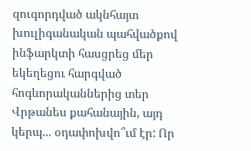զուգորդված ակնհայտ խուլիգանական պահվածքով ինֆարկտի հասցրեց մեր եկեղեցու հարգված հոգևորականներից տեր Վրթանես քահանային, այդ կերպ... օդափոխվո՞ւմ էր: Որ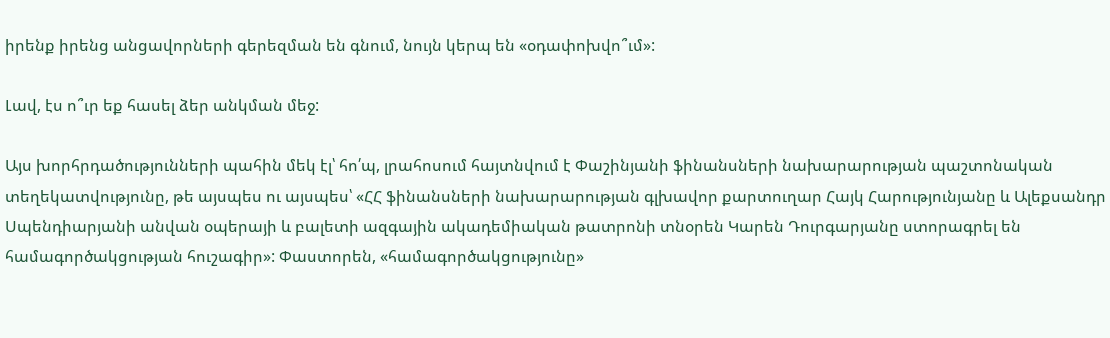իրենք իրենց անցավորների գերեզման են գնում, նույն կերպ են «օդափոխվո՞ւմ»:

Լավ, էս ո՞ւր եք հասել ձեր անկման մեջ:

Այս խորհրդածությունների պահին մեկ էլ՝ հո՛պ, լրահոսում հայտնվում է Փաշինյանի ֆինանսների նախարարության պաշտոնական տեղեկատվությունը, թե այսպես ու այսպես՝ «ՀՀ ֆինանսների նախարարության գլխավոր քարտուղար Հայկ Հարությունյանը և Ալեքսանդր Սպենդիարյանի անվան օպերայի և բալետի ազգային ակադեմիական թատրոնի տնօրեն Կարեն Դուրգարյանը ստորագրել են համագործակցության հուշագիր»: Փաստորեն, «համագործակցությունը»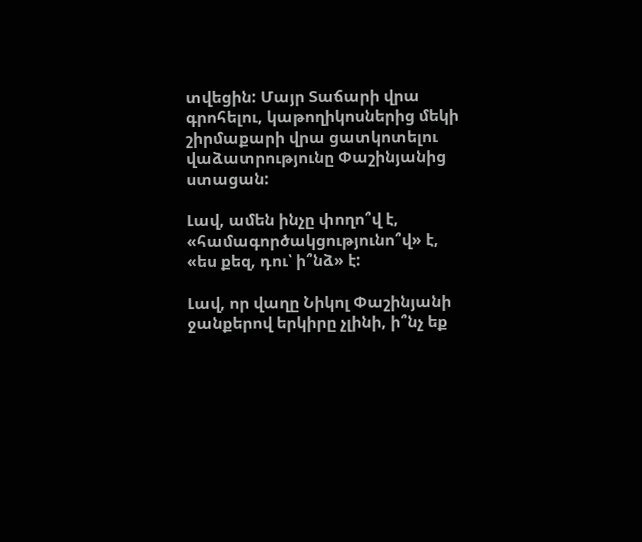տվեցին: Մայր Տաճարի վրա գրոհելու, կաթողիկոսներից մեկի շիրմաքարի վրա ցատկոտելու վաձատրությունը Փաշինյանից ստացան:

Լավ, ամեն ինչը փողո՞վ է, «համագործակցությունո՞վ» է, «ես քեզ, դու՝ ի՞նձ» է:

Լավ, որ վաղը Նիկոլ Փաշինյանի ջանքերով երկիրը չլինի, ի՞նչ եք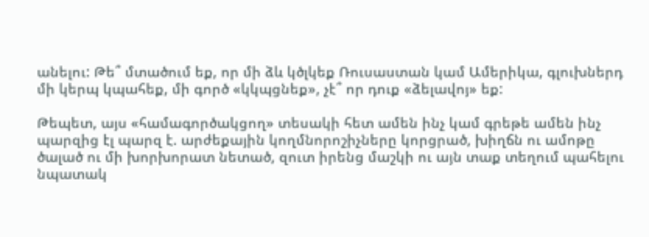անելու: Թե՞ մտածում եք, որ մի ձև կծլկեք Ռուսաստան կամ Ամերիկա, գլուխներդ մի կերպ կպահեք, մի գործ «կկպցնեք», չէ՞ որ դուք «ձելավոյ» եք:

Թեպետ, այս «համագործակցող» տեսակի հետ ամեն ինչ կամ գրեթե ամեն ինչ պարզից էլ պարզ է. արժեքային կողմնորոշիչները կորցրած, խիղճն ու ամոթը ծալած ու մի խորխորատ նետած, զուտ իրենց մաշկի ու այն տաք տեղում պահելու նպատակ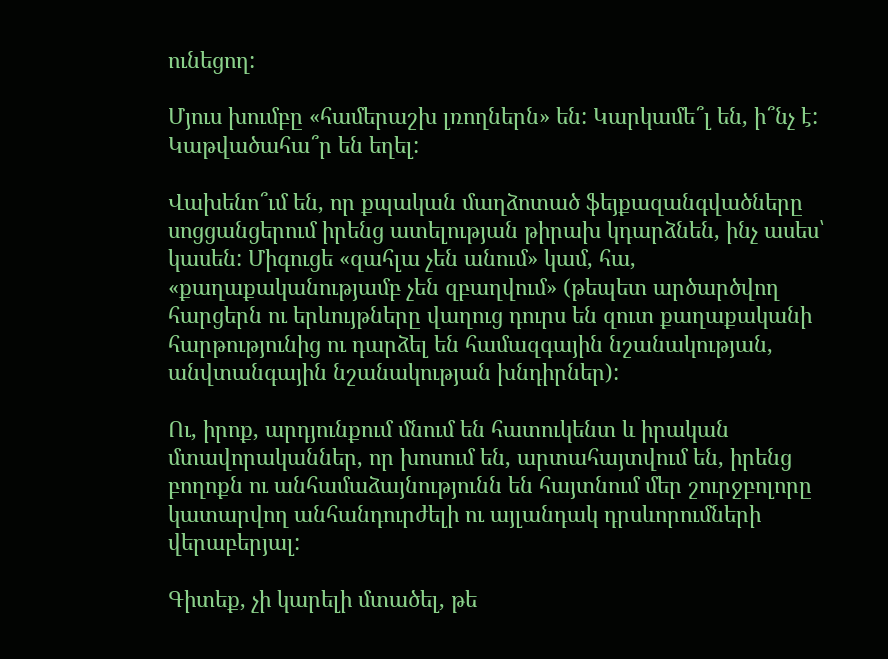ունեցող:

Մյուս խումբը «համերաշխ լռողներն» են: Կարկամե՞լ են, ի՞նչ է: Կաթվածահա՞ր են եղել:

Վախենո՞ւմ են, որ քպական մաղձոտած ֆեյքազանգվածները սոցցանցերում իրենց ատելության թիրախ կդարձնեն, ինչ ասես՝ կասեն: Միգուցե «զահլա չեն անում» կամ, հա, «քաղաքականությամբ չեն զբաղվում» (թեպետ արծարծվող հարցերն ու երևույթները վաղուց դուրս են զուտ քաղաքականի հարթությունից ու դարձել են համազգային նշանակության, անվտանգային նշանակության խնդիրներ):

Ու, իրոք, արդյունքում մնում են հատուկենտ և իրական մտավորականներ, որ խոսում են, արտահայտվում են, իրենց բողոքն ու անհամաձայնությունն են հայտնում մեր շուրջբոլորը կատարվող անհանդուրժելի ու այլանդակ դրսևորումների վերաբերյալ:

Գիտեք, չի կարելի մտածել, թե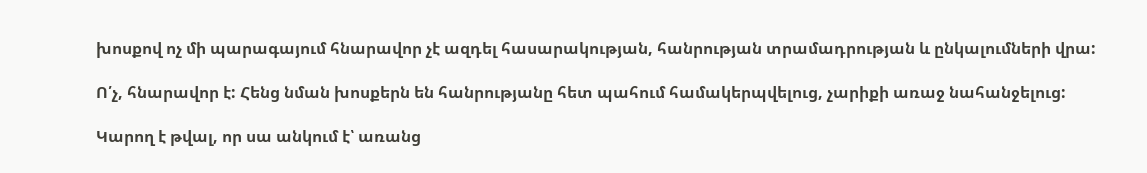խոսքով ոչ մի պարագայում հնարավոր չէ ազդել հասարակության, հանրության տրամադրության և ընկալումների վրա:

Ո՛չ, հնարավոր է: Հենց նման խոսքերն են հանրությանը հետ պահում համակերպվելուց, չարիքի առաջ նահանջելուց:

Կարող է թվալ, որ սա անկում է՝ առանց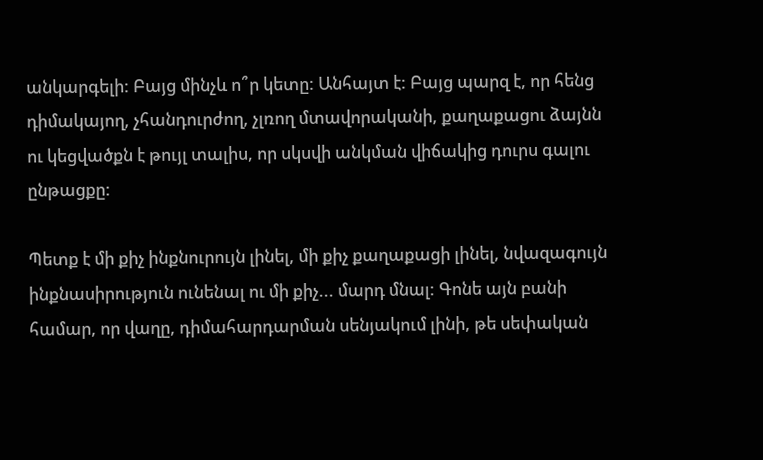անկարգելի: Բայց մինչև ո՞ր կետը: Անհայտ է: Բայց պարզ է, որ հենց դիմակայող, չհանդուրժող, չլռող մտավորականի, քաղաքացու ձայնն ու կեցվածքն է թույլ տալիս, որ սկսվի անկման վիճակից դուրս գալու ընթացքը:

Պետք է մի քիչ ինքնուրույն լինել, մի քիչ քաղաքացի լինել, նվազագույն ինքնասիրություն ունենալ ու մի քիչ... մարդ մնալ: Գոնե այն բանի համար, որ վաղը, դիմահարդարման սենյակում լինի, թե սեփական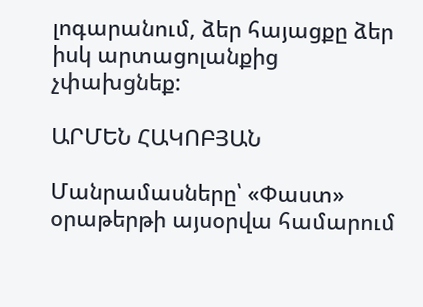լոգարանում, ձեր հայացքը ձեր իսկ արտացոլանքից չփախցնեք:

ԱՐՄԵՆ ՀԱԿՈԲՅԱՆ

Մանրամասները՝ «Փաստ» օրաթերթի այսօրվա համարում